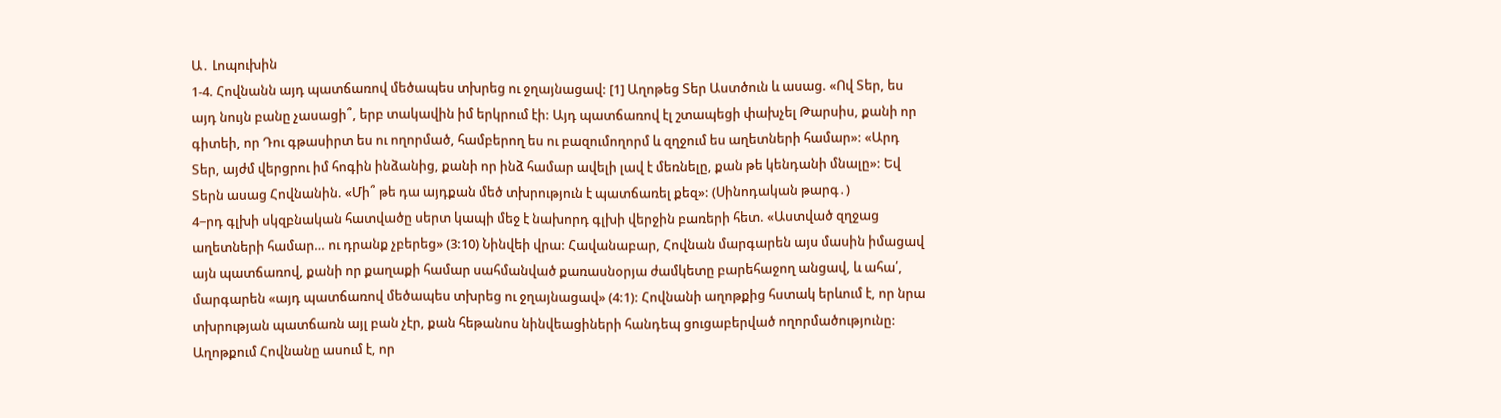Ա․ Լոպուխին
1-4. Հովնանն այդ պատճառով մեծապես տխրեց ու ջղայնացավ: [1] Աղոթեց Տեր Աստծուն և ասաց. «Ով Տեր, ես այդ նույն բանը չասացի՞, երբ տակավին իմ երկրում էի: Այդ պատճառով էլ շտապեցի փախչել Թարսիս, քանի որ գիտեի, որ Դու գթասիրտ ես ու ողորմած, համբերող ես ու բազումողորմ և զղջում ես աղետների համար»: «Արդ Տեր, այժմ վերցրու իմ հոգին ինձանից, քանի որ ինձ համար ավելի լավ է մեռնելը, քան թե կենդանի մնալը»: Եվ Տերն ասաց Հովնանին. «Մի՞ թե դա այդքան մեծ տխրություն է պատճառել քեզ»: (Սինոդական թարգ․)
4−րդ գլխի սկզբնական հատվածը սերտ կապի մեջ է նախորդ գլխի վերջին բառերի հետ. «Աստված զղջաց աղետների համար… ու դրանք չբերեց» (3:10) Նինվեի վրա: Հավանաբար, Հովնան մարգարեն այս մասին իմացավ այն պատճառով, քանի որ քաղաքի համար սահմանված քառասնօրյա ժամկետը բարեհաջող անցավ, և ահա՛, մարգարեն «այդ պատճառով մեծապես տխրեց ու ջղայնացավ» (4:1): Հովնանի աղոթքից հստակ երևում է, որ նրա տխրության պատճառն այլ բան չէր, քան հեթանոս նինվեացիների հանդեպ ցուցաբերված ողորմածությունը: Աղոթքում Հովնանը ասում է, որ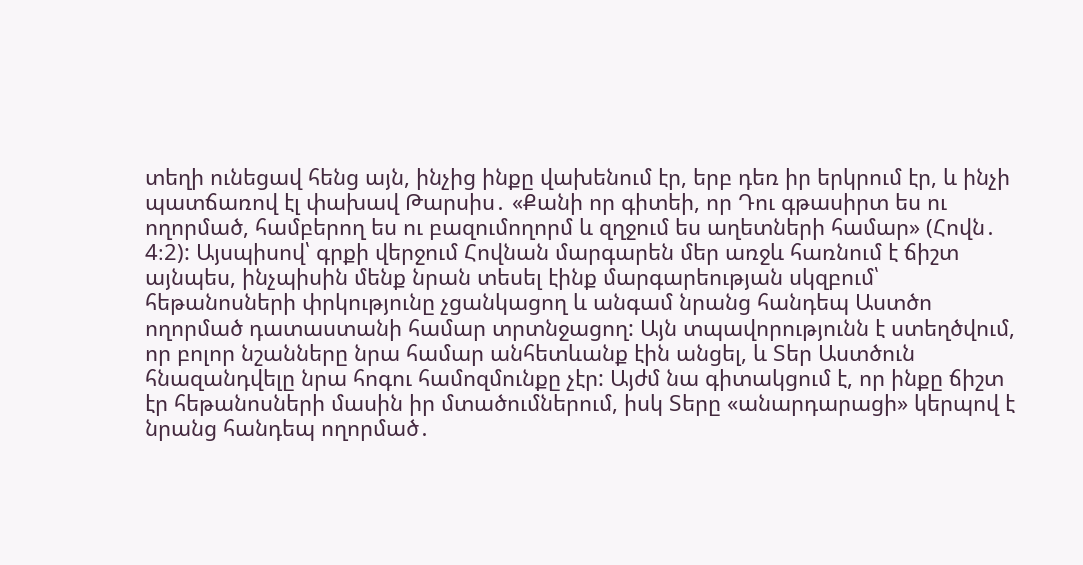տեղի ունեցավ հենց այն, ինչից ինքը վախենում էր, երբ դեռ իր երկրում էր, և ինչի պատճառով էլ փախավ Թարսիս․ «Քանի որ գիտեի, որ Դու գթասիրտ ես ու ողորմած, համբերող ես ու բազումողորմ և զղջում ես աղետների համար» (Հովն․ 4։2): Այսպիսով՝ գրքի վերջում Հովնան մարգարեն մեր առջև հառնում է ճիշտ այնպես, ինչպիսին մենք նրան տեսել էինք մարգարեության սկզբում՝ հեթանոսների փրկությունը չցանկացող և անգամ նրանց հանդեպ Աստծո ողորմած դատաստանի համար տրտնջացող: Այն տպավորությունն է ստեղծվում, որ բոլոր նշանները նրա համար անհետևանք էին անցել, և Տեր Աստծուն հնազանդվելը նրա հոգու համոզմունքը չէր: Այժմ նա գիտակցում է, որ ինքը ճիշտ էր հեթանոսների մասին իր մտածումներում, իսկ Տերը «անարդարացի» կերպով է նրանց հանդեպ ողորմած․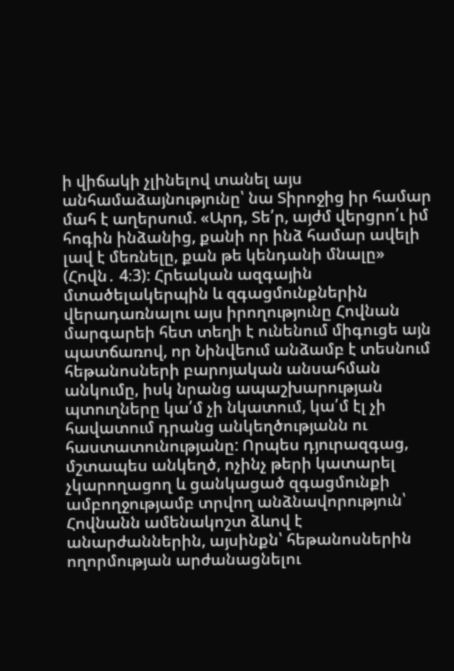ի վիճակի չլինելով տանել այս անհամաձայնությունը՝ նա Տիրոջից իր համար մահ է աղերսում. «Արդ, Տե՛ր, այժմ վերցրո՛ւ իմ հոգին ինձանից, քանի որ ինձ համար ավելի լավ է մեռնելը, քան թե կենդանի մնալը» (Հովն․ 4։3): Հրեական ազգային մտածելակերպին և զգացմունքներին վերադառնալու այս իրողությունը Հովնան մարգարեի հետ տեղի է ունենում միգուցե այն պատճառով, որ Նինվեում անձամբ է տեսնում հեթանոսների բարոյական անսահման անկումը, իսկ նրանց ապաշխարության պտուղները կա՛մ չի նկատում, կա՛մ էլ չի հավատում դրանց անկեղծությանն ու հաստատունությանը: Որպես դյուրազգաց, մշտապես անկեղծ, ոչինչ թերի կատարել չկարողացող և ցանկացած զգացմունքի ամբողջությամբ տրվող անձնավորություն՝ Հովնանն ամենակոշտ ձևով է անարժաններին, այսինքն՝ հեթանոսներին ողորմության արժանացնելու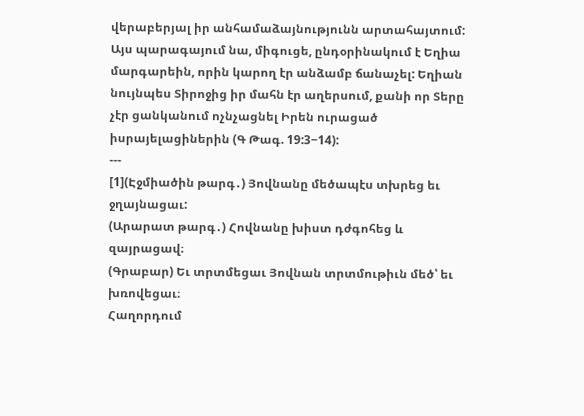վերաբերյալ իր անհամաձայնությունն արտահայտում: Այս պարագայում նա, միգուցե, ընդօրինակում է Եղիա մարգարեին, որին կարող էր անձամբ ճանաչել: Եղիան նույնպես Տիրոջից իր մահն էր աղերսում, քանի որ Տերը չէր ցանկանում ոչնչացնել Իրեն ուրացած իսրայելացիներին (Գ Թագ. 19:3−14):
---
[1](Էջմիածին թարգ․) Յովնանը մեծապէս տխրեց եւ ջղայնացաւ:
(Արարատ թարգ․) Հովնանը խիստ դժգոհեց և զայրացավ։
(Գրաբար) Եւ տրտմեցաւ Յովնան տրտմութիւն մեծ՝ եւ խռովեցաւ։
Հաղորդում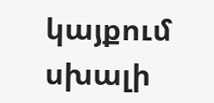կայքում սխալի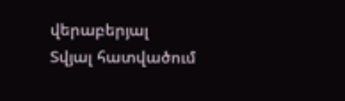վերաբերյալ
Տվյալ հատվածում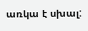առկա է սխալ: